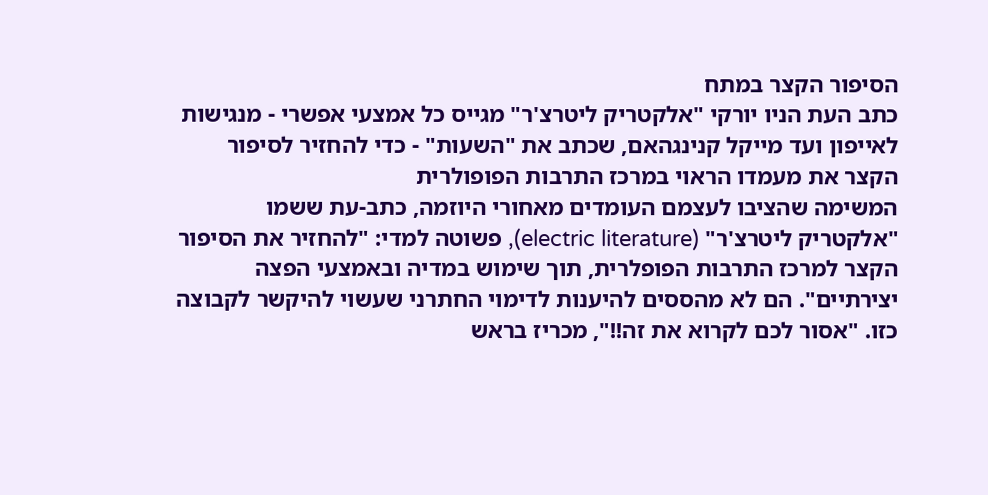הסיפור הקצר במתח
כתב העת הניו יורקי "אלקטריק ליטרצ'ר" מגייס כל אמצעי אפשרי - מנגישות לאייפון ועד מייקל קנינגהאם, שכתב את "השעות" - כדי להחזיר לסיפור הקצר את מעמדו הראוי במרכז התרבות הפופולרית
המשימה שהציבו לעצמם העומדים מאחורי היוזמה, כתב-עת ששמו "אלקטריק ליטרצ'ר" (electric literature), פשוטה למדי: "להחזיר את הסיפור הקצר למרכז התרבות הפופלרית, תוך שימוש במדיה ובאמצעי הפצה יצירתיים". הם לא מהססים להיענות לדימוי החתרני שעשוי להיקשר לקבוצה כזו. "אסור לכם לקרוא את זה!!", מכריז בראש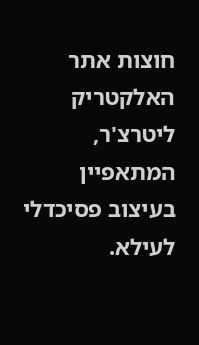חוצות אתר האלקטריק ליטרצ'ר, המתאפיין בעיצוב פסיכדלי לעילא.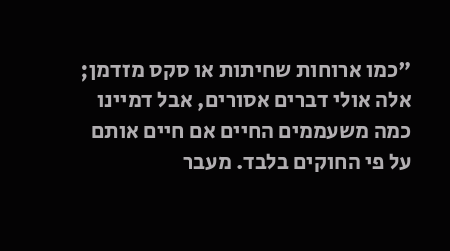"כמו ארוחות שחיתות או סקס מזדמן; אלה אולי דברים אסורים, אבל דמיינו כמה משעממים החיים אם חיים אותם על פי החוקים בלבד. מעבר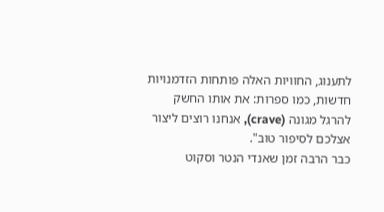לתענוג, החוויות האלה פותחות הזדמנויות חדשות, כמו ספרות: את אותו החשק להרגל מגונה (crave), אנחנו רוצים ליצור אצלכם לסיפור טוב".
כבר הרבה זמן שאנדי הנטר וסקוט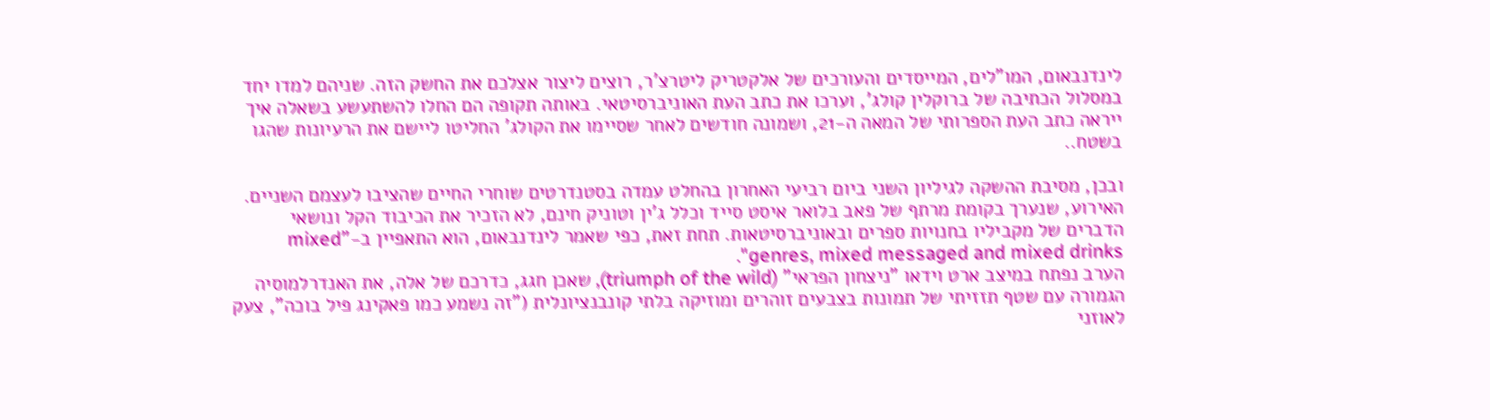לינדנבאום, המו"לים, המייסדים והעורכים של אלקטריק ליטרצ'ר, רוצים ליצור אצלכם את החשק הזה. שניהם למדו יחד במסלול הכתיבה של ברוקלין קולג', וערכו את כתב העת האוניברסיטאי. באותה תקופה הם החלו להשתעשע בשאלה איך ייראה כתב העת הספרותי של המאה ה-21, ושמונה חודשים לאחר שסיימו את הקולג' החליטו ליישם את הרעיונות שהגו בשטח..

ובכן, מסיבת ההשקה לגיליון השני ביום רביעי האחרון בהחלט עמדה בסטנדרטים שוחרי החיים שהציבו לעצמם השניים. האירוע, שנערך בקומת מרתף של פאב בלואר איסט סייד וכלל ג'ין וטוניק חינם, לא הזכיר את הכיבוד הקל ונושאי הדברים של מקביליו בחנויות ספרים ובאוניברסיטאות. תחת זאת, כפי שאמר לינדנבאום, הוא התאפיין ב-"mixed genres, mixed messaged and mixed drinks".
הערב נפתח במיצב ארט וידאו "ניצחון הפראי" (triumph of the wild), שאכן חגג, כדרכם של אלה, את האנדרלמוסיה הגמורה עם שטף תזזיתי של תמונות בצבעים זוהרים ומוזיקה בלתי קונבנציונלית ("זה נשמע כמו פאקינג פיל בוכה", צעק לאוזני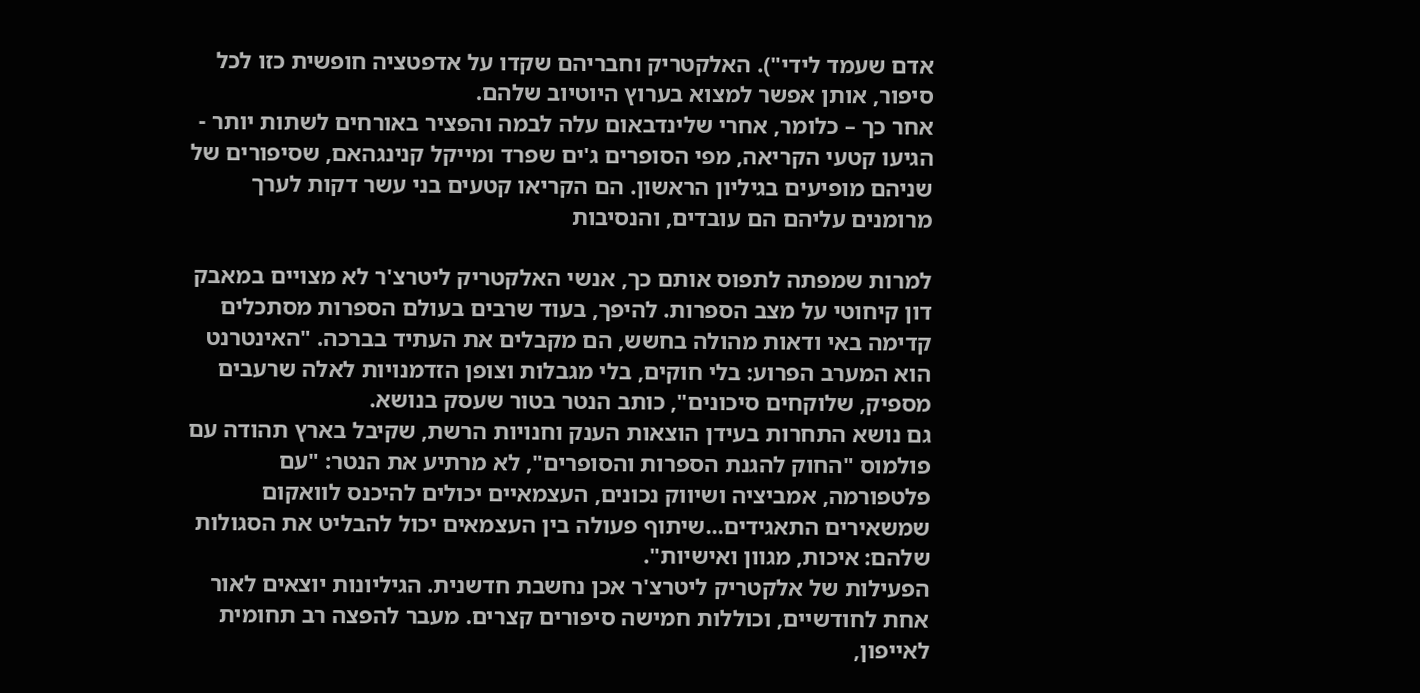אדם שעמד לידי"). האלקטריק וחבריהם שקדו על אדפטציה חופשית כזו לכל סיפור, אותן אפשר למצוא בערוץ היוטיוב שלהם.
אחר כך – כלומר, אחרי שלינדבאום עלה לבמה והפציר באורחים לשתות יותר - הגיעו קטעי הקריאה, מפי הסופרים ג'ים שפרד ומייקל קנינגהאם, שסיפורים של שניהם מופיעים בגיליון הראשון. הם הקריאו קטעים בני עשר דקות לערך מרומנים עליהם הם עובדים, והנסיבות

למרות שמפתה לתפוס אותם כך, אנשי האלקטריק ליטרצ'ר לא מצויים במאבק דון קיחוטי על מצב הספרות. להיפך, בעוד שרבים בעולם הספרות מסתכלים קדימה באי ודאות מהולה בחשש, הם מקבלים את העתיד בברכה. "האינטרנט הוא המערב הפרוע: בלי חוקים, בלי מגבלות וצופן הזדמנויות לאלה שרעבים מספיק, שלוקחים סיכונים", כותב הנטר בטור שעסק בנושא.
גם נושא התחרות בעידן הוצאות הענק וחנויות הרשת, שקיבל בארץ תהודה עם פולמוס "החוק להגנת הספרות והסופרים", לא מרתיע את הנטר: "עם פלטפורמה, אמביציה ושיווק נכונים, העצמאיים יכולים להיכנס לוואקום שמשאירים התאגידים...שיתוף פעולה בין העצמאים יכול להבליט את הסגולות שלהם: איכות, מגוון ואישיות".
הפעילות של אלקטריק ליטרצ'ר אכן נחשבת חדשנית. הגיליונות יוצאים לאור אחת לחודשיים, וכוללות חמישה סיפורים קצרים. מעבר להפצה רב תחומית לאייפון,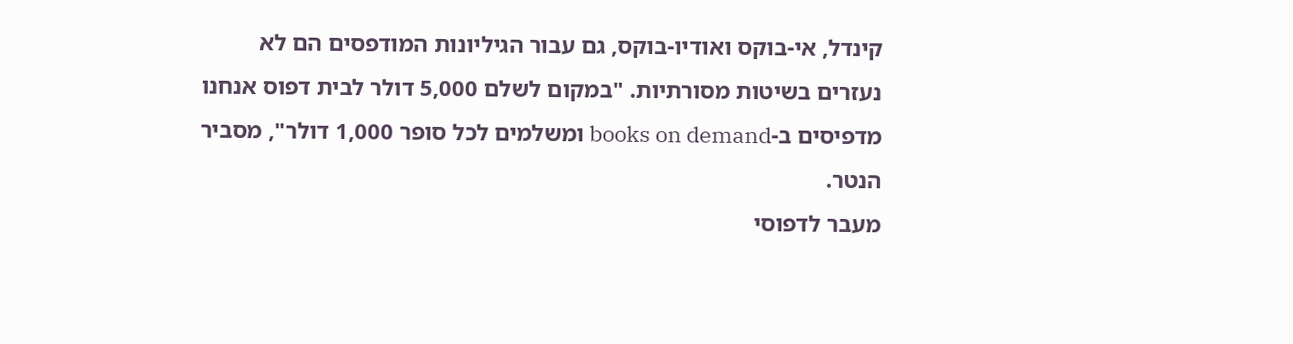קינדל, אי-בוקס ואודיו-בוקס, גם עבור הגיליונות המודפסים הם לא נעזרים בשיטות מסורתיות. "במקום לשלם 5,000 דולר לבית דפוס אנחנו מדפיסים ב-books on demand ומשלמים לכל סופר 1,000 דולר", מסביר הנטר.
מעבר לדפוסי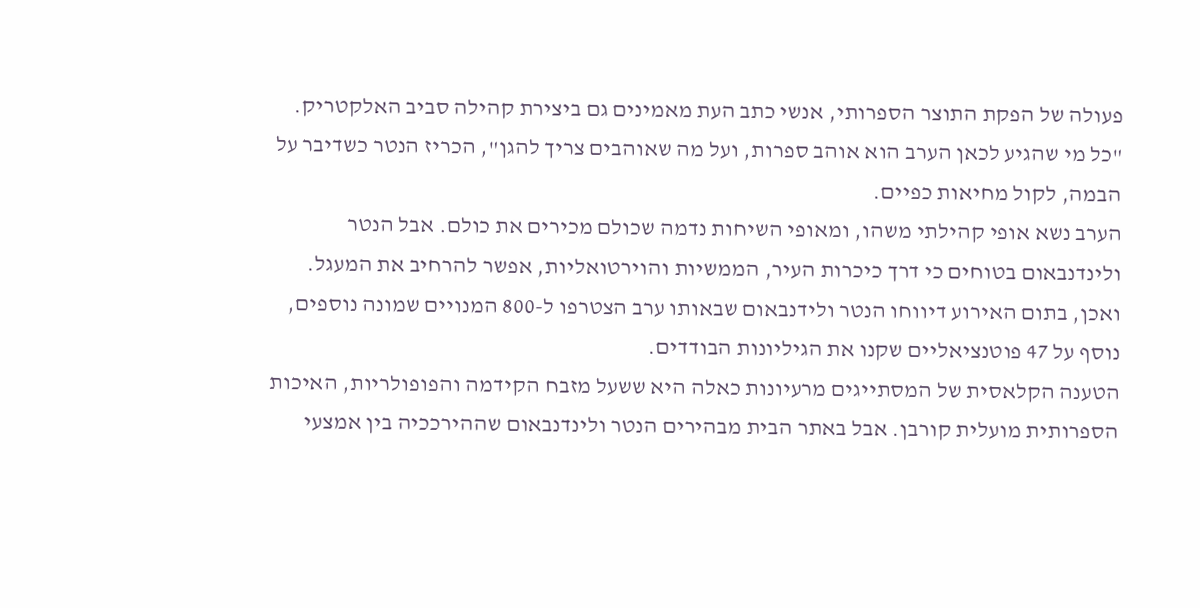פעולה של הפקת התוצר הספרותי, אנשי כתב העת מאמינים גם ביצירת קהילה סביב האלקטריק. "כל מי שהגיע לכאן הערב הוא אוהב ספרות, ועל מה שאוהבים צריך להגן", הכריז הנטר כשדיבר על הבמה, לקול מחיאות כפיים.
הערב נשא אופי קהילתי משהו, ומאופי השיחות נדמה שכולם מכירים את כולם. אבל הנטר ולינדנבאום בטוחים כי דרך כיכרות העיר, הממשיות והוירטואליות, אפשר להרחיב את המעגל. ואכן, בתום האירוע דיווחו הנטר ולידנבאום שבאותו ערב הצטרפו ל-800 המנויים שמונה נוספים, נוסף על 47 פוטנציאליים שקנו את הגיליונות הבודדים.
הטענה הקלאסית של המסתייגים מרעיונות כאלה היא ששעל מזבח הקידמה והפופולריות, האיכות הספרותית מועלית קורבן. אבל באתר הבית מבהירים הנטר ולינדנבאום שההירככיה בין אמצעי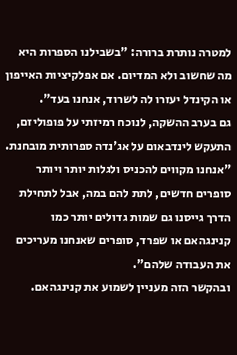למטרה נותרת ברורה: "בשבילנו הספרות היא מה שחשוב ולא המדיום. אם אפלקיציות האייפון או הקינדל יעזרו לה לשרוד, אנחנו בעד".
גם בערב ההשקה, לנוכח רמיזתי על פופוליזם, התעקש לינדבאום על אג'נדה ספרותית מובחנת. "אנחנו מקווים להכניס ולגלות יותר ויותר סופרים חדשים, לתת להם במה, אבל לתחילת הדרך גייסנו גם שמות גדולים יותר כמו קנינגהאם או שפרד, סופרים שאנחנו מעריכים את העבודה שלהם".
ובהקשר הזה מעניין לשמוע את קנינגהאם.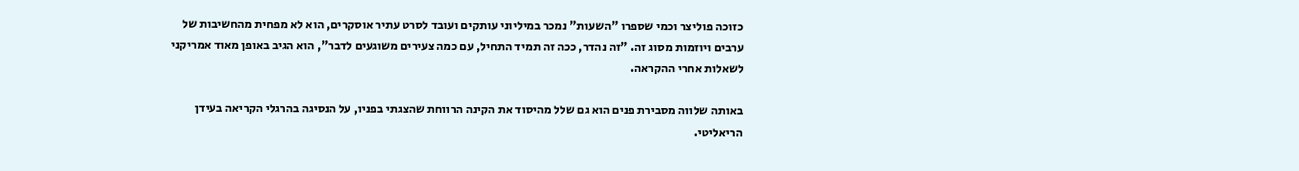כזוכה פוליצר וכמי שספרו "השעות" נמכר במיליוני עותקים ועובד לסרט עתיר אוסקרים, הוא לא מפחית מהחשיבות של ערבים ויוזמות מסוג זה. "זה נהדר, ככה זה תמיד התחיל, עם כמה צעירים משוגעים לדבר", הוא הגיב באופן מאוד אמריקני לשאלות אחרי ההקראה.

באותה שלווה מסבירת פנים הוא גם שלל מהיסוד את הקינה הרווחת שהצגתי בפניו, על הנסיגה בהרגלי הקריאה בעידן הריאליטי.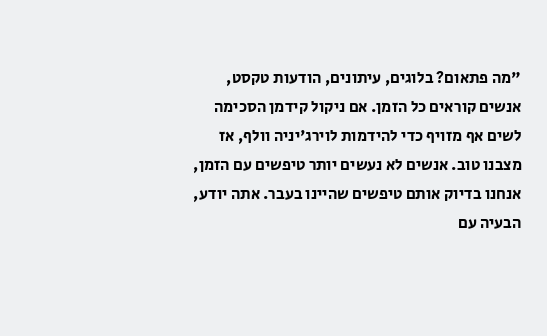"מה פתאום? בלוגים, עיתונים, הודעות טקסט, אנשים קוראים כל הזמן. אם ניקול קידמן הסכימה לשים אף מזויף כדי להידמות לוירג'יניה וולף, אז מצבנו טוב. אנשים לא נעשים יותר טיפשים עם הזמן, אנחנו בדיוק אותם טיפשים שהיינו בעבר. אתה יודע, הבעיה עם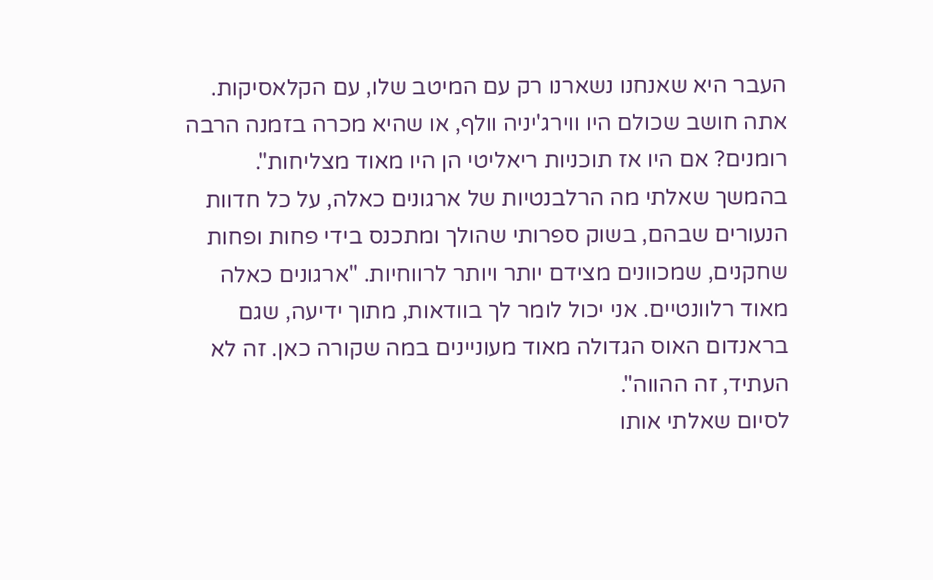העבר היא שאנחנו נשארנו רק עם המיטב שלו, עם הקלאסיקות. אתה חושב שכולם היו ווירג'יניה וולף, או שהיא מכרה בזמנה הרבה רומנים? אם היו אז תוכניות ריאליטי הן היו מאוד מצליחות".
בהמשך שאלתי מה הרלבנטיות של ארגונים כאלה, על כל חדוות הנעורים שבהם, בשוק ספרותי שהולך ומתכנס בידי פחות ופחות שחקנים, שמכוונים מצידם יותר ויותר לרווחיות. "ארגונים כאלה מאוד רלוונטיים. אני יכול לומר לך בוודאות, מתוך ידיעה, שגם בראנדום האוס הגדולה מאוד מעוניינים במה שקורה כאן. זה לא העתיד, זה ההווה".
לסיום שאלתי אותו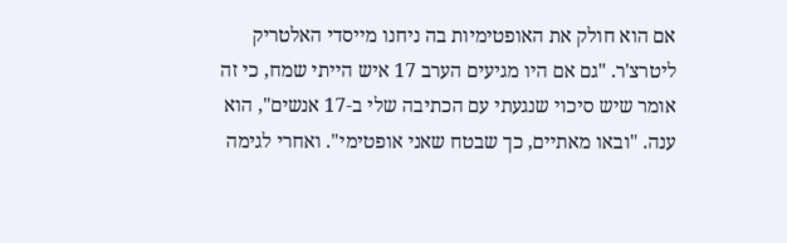אם הוא חולק את האופטימיות בה ניחנו מייסדי האלטריק ליטרצ'ר. "גם אם היו מגיעים הערב 17 איש הייתי שמח, כי זה אומר שיש סיכוי שנגעתי עם הכתיבה שלי ב-17 אנשים", הוא ענה. "ובאו מאתיים, כך שבטח שאני אופטימי". ואחרי לגימה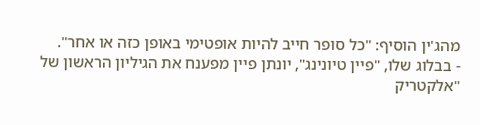מהג'ין הוסיף: "כל סופר חייב להיות אופטימי באופן כזה או אחר".
- בבלוג שלו, "פיין טיונינג", יונתן פיין מפענח את הגיליון הראשון של "אלקטריק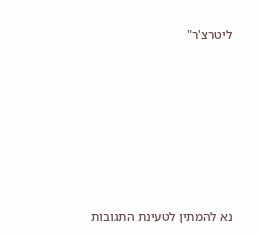ליטרצ'ר"







נא להמתין לטעינת התגובות